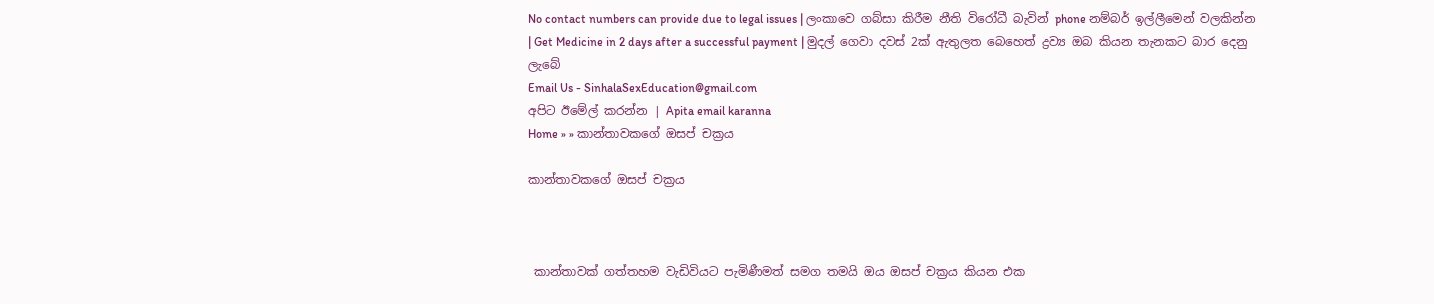No contact numbers can provide due to legal issues | ලංකාවෙ ගබ්සා කිරීම නීති විරෝධී බැවින් phone නම්බර් ඉල්ලීමෙන් වලකින්න | Get Medicine in 2 days after a successful payment | මුදල් ගෙවා දවස් 2ක් ඇතුලත බෙහෙත් ද්‍රව්‍ය ඔබ කියන තැනකට බාර දෙනු ලැබේ
Email Us - SinhalaSexEducation@gmail.com
අපිට ඊමේල් කරන්න | Apita email karanna
Home » » කාන්තාවකගේ ඔසප් චක්‍රය

කාන්තාවකගේ ඔසප් චක්‍රය



 කාන්තාවක් ගත්තහම වැඩිවියට පැමිණීමත් සමග තමයි ඔය ඔසප් චක්‍රය කියන එක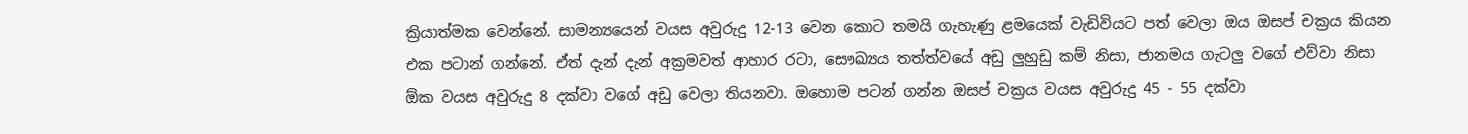ක්‍රියාත්මක වෙන්නේ. සාමන්‍යයෙන් වයස අවුරුදු 12-13 වෙන කොට තමයි ගැහැණු ළමයෙක් වැඩිවියට පත් වෙලා ඔය ඔසප් චක්‍රය කියන එක පටාන් ගන්නේ. ඒත් දැන් දැන් අක්‍රමවත් ආහාර රටා, සෞඛ්‍යය තත්ත්වයේ අඩු ලුහුඩු කම් නිසා, ජානමය ගැටලු වගේ එව්වා නිසා ඕක වයස අවුරුදු 8 දක්වා වගේ අඩු වෙලා තියනවා. ඔහොම පටන් ගන්න ඔසප් චක්‍රය වයස අවුරුදු 45 - 55 දක්වා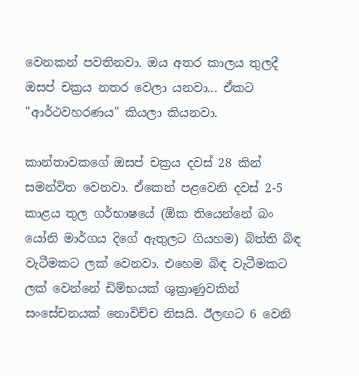වෙනකන් පවතිනවා. ඔය අතර කාලය තුලදී ඔසප් චක්‍රය නතර වෙලා යනවා... ඒකට "ආර්ථවහරණය" කියලා කියනවා.

කාන්තාවකගේ ඔසප් චක්‍රය දවස් 28 කින් සමන්විත වෙනවා. ඒකෙන් පළවෙනි දවස් 2-5 කාළය තුල ගර්භාෂයේ (ඕක තියෙන්නේ බං යෝනි මාර්ගය දිගේ ඇතුලට ගියහම) බිත්ති බිඳ වැටීමකට ලක් වෙනවා. එහෙම බිඳ වැටීමකට ලක් වෙන්නේ ඩිම්භයක් ශුක්‍රාණුවකින් සංසේචනයක් නොවිච්ච නිසයි. ඊලඟට 6 වෙනි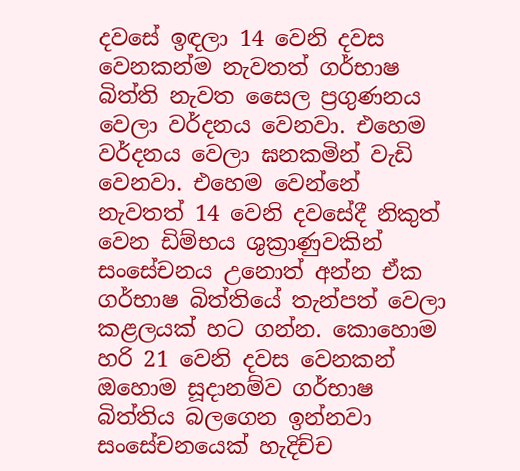දවසේ ඉඳලා 14 වෙනි දවස වෙනකන්ම නැවතත් ගර්භාෂ බිත්ති නැවත සෛල ප්‍රගුණනය වෙලා වර්දනය වෙනවා. එහෙම වර්දනය වෙලා ඝනකමින් වැඩි වෙනවා. එහෙම වෙන්නේ නැවතත් 14 වෙනි දවසේදී නිකුත් වෙන ඩිම්භය ශුක්‍රාණුවකින් සංසේචනය උනොත් අන්න ඒක ගර්භාෂ බිත්තියේ තැන්පත් වෙලා කළලයක් හට ගන්න. කොහොම හරි 21 වෙනි දවස වෙනකන් ඔහොම සූදානම්ව ගර්භාෂ බිත්තිය බලගෙන ඉන්නවා සංසේචනයෙක් හැදිච්ච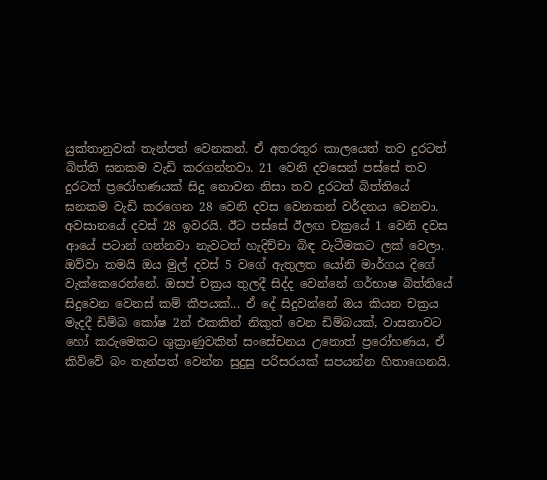යුක්තානුවක් තැන්පත් වෙනකන්. ඒ අතරතුර කාලයෙත් තව දුරටත් බිත්ති ඝනකම වැඩි කරගන්නවා. 21 වෙනි දවසෙන් පස්සේ තව දුරටත් ප්‍රරෝහණයක් සිදු නොවන නිසා තව දුරටත් බිත්තියේ ඝනකම වැඩි කරගෙන 28 වෙනි දවස වෙනකන් වර්දනය වෙනවා. අවසානයේ දවස් 28 ඉවරයි. ඊට පස්සේ ඊලඟ චක්‍රයේ 1 වෙනි දවස ආයේ පටාන් ගන්නවා නැවටත් හැදිච්චා බිඳ වැටීමකට ලක් වෙලා. ඔව්වා තමයි ඔය මුල් දවස් 5 වගේ ඇතුලත යෝනි මාර්ගය දිගේ වැක්කෙරෙන්නේ. ඔසප් චක්‍රය තුලදී සිද්ද වෙන්නේ ගර්භාෂ බිත්තියේ සිදුවෙන වෙනස් කම් කීපයක්... ඒ දේ සිදුවන්නේ ඔය කියන චක්‍රය මැදදී ඩිම්බ කෝෂ 2න් එකකින් නිකුත් වෙන ඩිම්බයක්, වාසනාවට හෝ කරුමෙකට ශුක්‍රාණුවකින් සංසේචනය උනොත් ප්‍රරෝහණය, ඒ කිව්වේ බං තැන්පත් වෙන්න සුදුසු පරිසරයක් සපයන්න හිතාගෙනයි.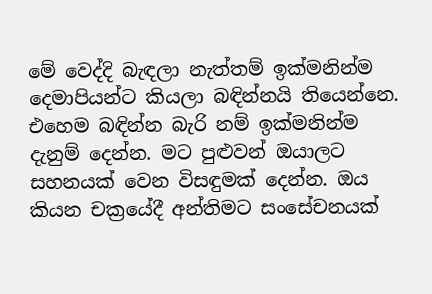මේ වෙද්දි බැඳලා නැත්තම් ඉක්මනින්ම දෙමාපියන්ට කියලා බඳින්නයි තියෙන්නෙ. එහෙම බඳින්න බැරි නම් ඉක්මනින්ම දැනුම් දෙන්න. මට පුළුවන් ඔයාලට සහනයක් වෙන විසඳුමක් දෙන්න. ඔය කියන චක්‍රයේදී අන්තිමට සංසේචනයක්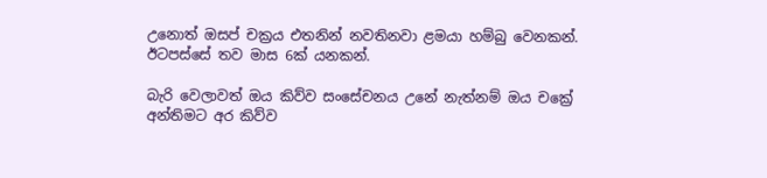උනොත් ඔසප් චක්‍රය එතනින් නවතිනවා ළමයා හම්බු වෙනකන්. ඊටපස්සේ තව මාස 6ක් යනකන්.

බැරි වෙලාවත් ඔය කිව්ව සංසේචනය උනේ නැත්නම් ඔය චක්‍රේ අන්තිමට අර කිව්ව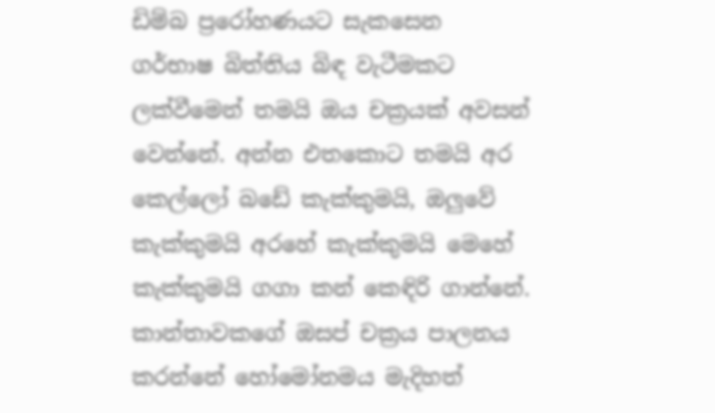ඩිම්බ ප්‍රරෝහණයට සැකසෙන ගර්භාෂ බිත්තිය බිඳ වැටීමකට ලක්වීමෙන් තමයි ඔය චක්‍රයක් අවසන් වෙන්නේ. අන්න එතකොට තමයි අර කෙල්ලෝ බඩේ කැක්කුමයි, ඔලුවේ කැක්කුමයි අරහේ කැක්කුමයි මෙහේ කැක්කුමයි ගගා කන් කෙඳිරි ගාන්නේ. කාන්තාවකගේ ඔසප් චක්‍රය පාලනය කරන්නේ හෝමෝනමය මැදිහත්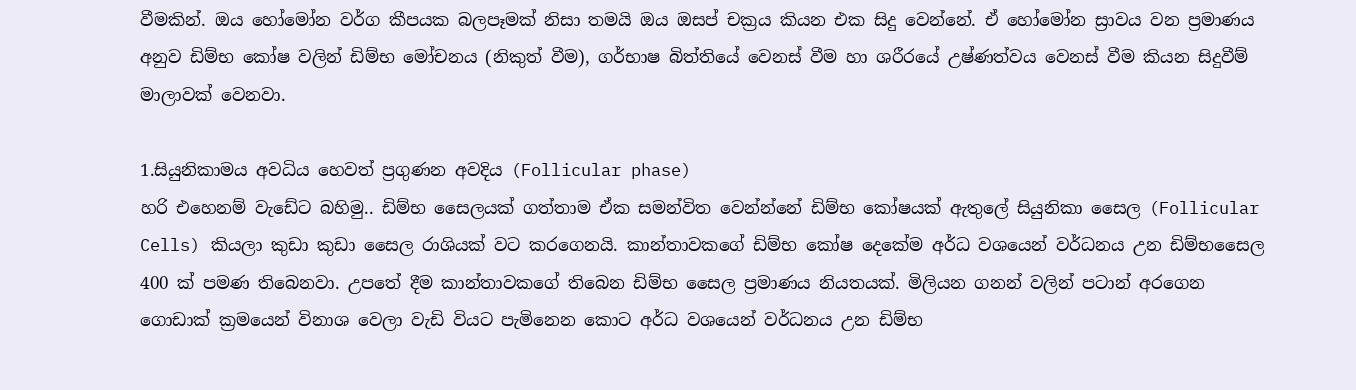වීමකින්. ඔය හෝමෝන වර්ග කීපයක බලපෑමක් නිසා තමයි ඔය ඔසප් චක්‍රය කියන එක සිදු වෙන්නේ. ඒ හෝමෝන ස්‍රාවය වන ප්‍රමාණය අනුව ඩිම්භ කෝෂ වලින් ඩිම්භ මෝචනය (නිකුත් වීම), ගර්භාෂ බිත්තියේ වෙනස් වීම හා ශරීරයේ උෂ්ණත්වය වෙනස් වීම කියන සිදුවීම් මාලාවක් වෙනවා.

1.සියුනිකාමය අවධිය හෙවත් ප්‍රගුණන අවදිය (Follicular phase)
හරි එහෙනම් වැඩේට බහිමු.. ඩිම්භ සෛලයක් ගත්තාම ඒක සමන්විත වෙන්න්නේ ඩිම්භ කෝෂයක් ඇතුලේ සියුනිකා සෛල (Follicular Cells) කියලා කුඩා කුඩා සෛල රාශියක් වට කරගෙනයි. කාන්තාවකගේ ඩිම්භ කෝෂ දෙකේම අර්ධ වශයෙන් වර්ධනය උන ඩිම්භසෛල 400 ක් පමණ තිබෙනවා. උපතේ දීම කාන්තාවකගේ තිබෙන ඩිම්භ සෛල ප්‍රමාණය නියතයක්. මිලියන ගනන් වලින් පටාන් අරගෙන ගොඩාක් ක්‍රමයෙන් විනාශ වෙලා වැඩි වියට පැමිනෙන කොට අර්ධ වශයෙන් වර්ධනය උන ඩිම්භ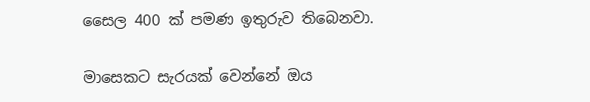සෛල 400 ක් පමණ ඉතුරුව තිබෙනවා.

මාසෙකට සැරයක් වෙන්නේ ඔය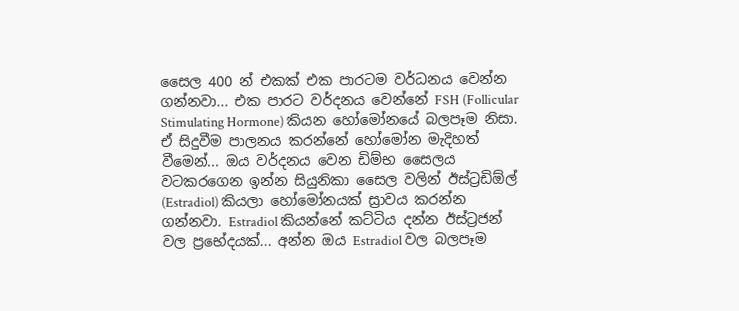සෛල 400 න් එකක් එක පාරටම වර්ධනය වෙන්න ගන්නවා... එක පාරට වර්දනය වෙන්නේ FSH (Follicular Stimulating Hormone) කියන හෝමෝනයේ බලපෑම නිසා. ඒ සිදුවීම පාලනය කරන්නේ හෝමෝන මැදිහත් වීමෙන්... ඔය වර්දනය වෙන ඩිම්භ සෛලය වටකරගෙන ඉන්න සියුනිකා සෛල වලින් ඊස්ට්‍රඩිඕල් (Estradiol) කියලා හෝමෝනයක් ස්‍රාවය කරන්න ගන්නවා. Estradiol කියන්නේ කට්ටිය දන්න ඊස්ට්‍රජන් වල ප්‍රභේදයක්... අන්න ඔය Estradiol වල බලපෑම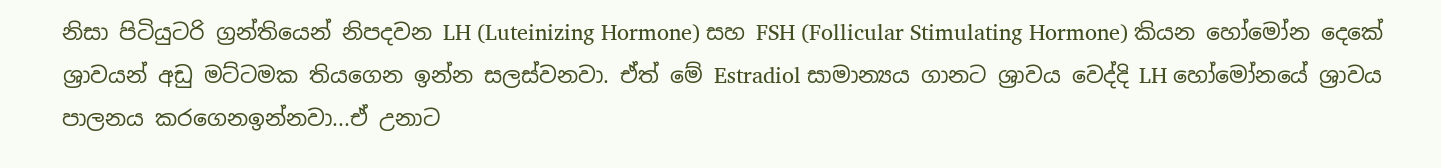නිසා පිටියුටරි ග්‍රන්තියෙන් නිපදවන LH (Luteinizing Hormone) සහ FSH (Follicular Stimulating Hormone) කියන හෝමෝන දෙකේ ශ්‍රාවයන් අඩු මට්ටමක තියගෙන ඉන්න සලස්වනවා. ඒත් මේ Estradiol සාමාන්‍යය ගානට ශ්‍රාවය වෙද්දි LH හෝමෝනයේ ශ්‍රාවය පාලනය කරගෙනඉන්නවා...ඒ උනාට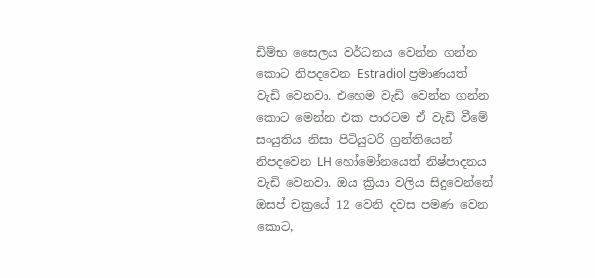ඩිම්භ සෛලය වර්ධනය වෙන්න ගන්න කොට නිපදවෙන Estradiol ප්‍රමාණයත් වැඩි වෙනවා. එහෙම වැඩි වෙන්න ගන්න කොට මෙන්න එක පාරටම ඒ වැඩි වීමේ සංයුතිය නිසා පිටියුටරි ග්‍රන්තියෙන් නිපදවෙන LH හෝමෝනයෙත් නිෂ්පාදනය වැඩි වෙනවා. ඔය ක්‍රියා වලිය සිදුවෙන්නේ ඔසප් චක්‍රයේ 12 වෙනි දවස පමණ වෙන කොට,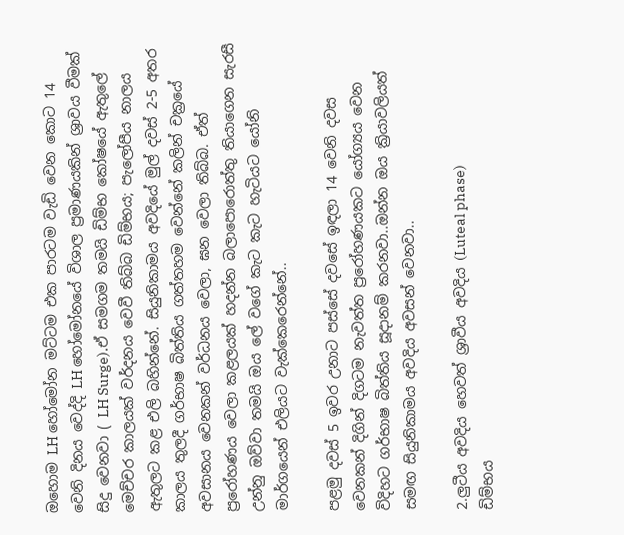ඔහොම LH හෝමෝන මට්ටම එක පාරටම වැඩි වෙන කොට 14 වෙනි දිනය වෙද්දි LH හෝමෝනයේ විශාල ප්‍රමාණයකින් ශ්‍රාවය වීමක් සිදු වෙනවා ( LH Surge).ඒ සමගම තමයි ඩිම්භ කෝෂයේ ඇතුලේ මෙච්චර කාලයක් වර්දනය වෙවී තිබ්බ ඩිම්භය; පැලෝපීය නාලය ඇතුලට කළ එලි බහින්නේ. සියුනිකාමය අවදියේ මුල් දවස් 2-5 අතර කාලය තුලදී ගර්භාෂ බිත්තිය ගත්තහම වෙන්නේ කලින් චක්‍රයේ අවසානය වෙනකන් වර්ධනය වෙලා, ඝන වෙලා තිබ්බ. ඒත් ප්‍රරෝහණය වෙලා කළලයක් හදන්න බලාපොරොත්තු තියාගෙන සැරසී උන්නු ඔව්වා තමයි ඔය ලේ වගේ කැට කැට හැටියට යෝනි මාර්ගයෙන් එලියට වැක්කෙරෙන්නේ..

පළමු දවස් 5 ඉවර උනාට පස්සේ දවසේ ඉඳලා 14 වෙනි දවස වෙනකන් දිගින් දිගටම නැවත්ත ප්‍රරෝහණයකට යෝග්‍යය වෙන විදිහට ගර්භාෂ බිත්තිය සූදානම් කරනවා..ඔන්න ඔය ක්‍රියාවලියත් සමඟ සියුනිකාමය අවදිය අවසන් වෙනවා..

2.ලුටීය අවදිය හෙවත් ශ්‍රාවීය අවදිය (Luteal phase)
ඩිම්භය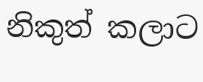නිකුත් කලාට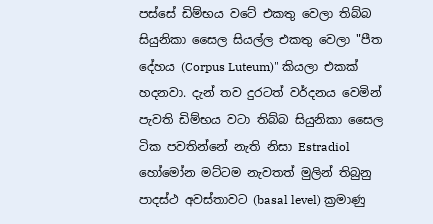පස්සේ ඩිම්භය වටේ එකතු වෙලා තිබ්බ සියුනිකා සෛල සියල්ල එකතු වෙලා "පීත දේහය (Corpus Luteum)" කියලා එකක් හදනවා. දැන් තව දුරටත් වර්දනය වෙමින් පැවති ඩිම්භය වටා තිබ්බ සියුනිකා සෛල ටික පවතින්නේ නැති නිසා Estradiol හෝමෝන මට්ටම නැවතත් මුලින් තිබුනු පාදස්ථ අවස්තාවට (basal level) ක්‍රමාණු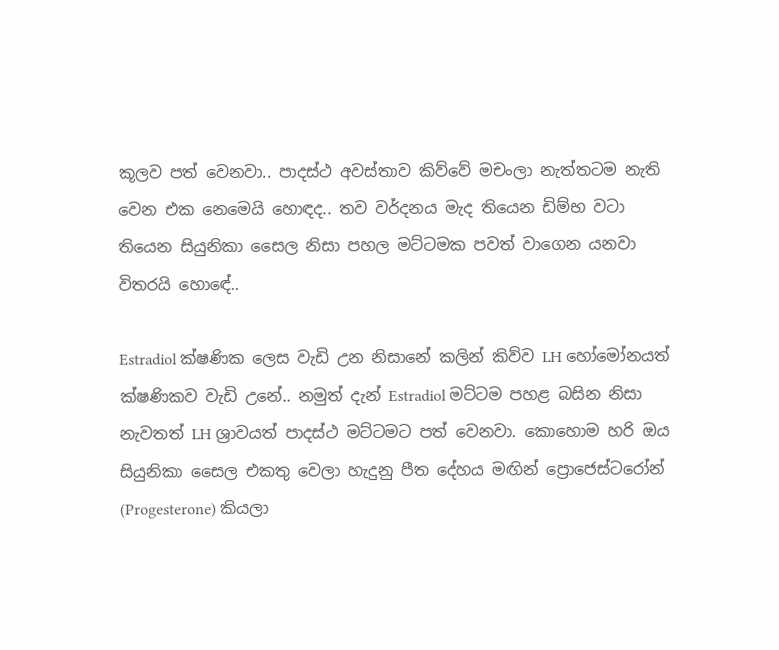කූලව පත් වෙනවා.. පාදස්ථ අවස්තාව කිව්වේ මචංලා නැත්තටම නැති වෙන එක නෙමෙයි හොඳද.. තව වර්දනය මැද තියෙන ඩිම්භ වටා තියෙන සියුනිකා සෛල නිසා පහල මට්ටමක පවත් වාගෙන යනවා විතරයි හොඳේ..

Estradiol ක්ෂණික ලෙස වැඩි උන නිසානේ කලින් කිව්ව LH හෝමෝනයත් ක්ෂණිකව වැඩි උනේ.. නමුත් දැන් Estradiol මට්ටම පහළ බසින නිසා නැවතත් LH ශ්‍රාවයත් පාදස්ථ මට්ටමට පත් වෙනවා. කොහොම හරි ඔය සියුනිකා සෛල එකතු වෙලා හැදුනු පීත දේහය මඟින් ප්‍රොජෙස්ටරෝන් (Progesterone) කියලා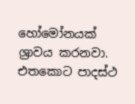හෝමෝනයක් ශ්‍රාවය කරනවා. එතකොට පාදස්ථ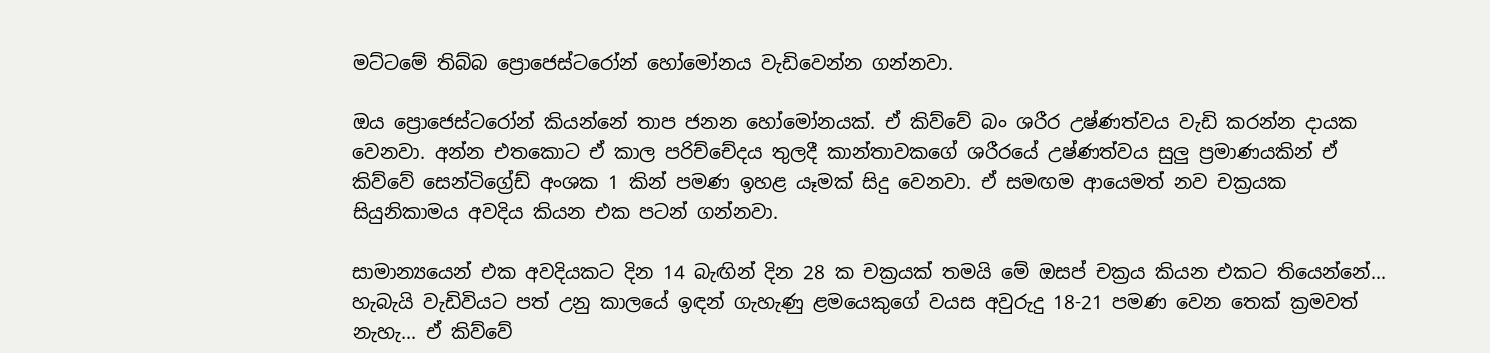මට්ටමේ තිබ්බ ප්‍රොජෙස්ටරෝන් හෝමෝනය වැඩිවෙන්න ගන්නවා.

ඔය ප්‍රොජෙස්ටරෝන් කියන්නේ තාප ජනන හෝමෝනයක්. ඒ කිව්වේ බං ශරීර උෂ්ණත්වය වැඩි කරන්න දායක වෙනවා. අන්න එතකොට ඒ කාල පරිච්චේදය තුලදී කාන්තාවකගේ ශරීරයේ උෂ්ණත්වය සුලු ප්‍රමාණයකින් ඒ කිව්වේ සෙන්ටිග්‍රේඩ් අංශක 1 කින් පමණ ඉහළ යෑමක් සිදු වෙනවා. ඒ සමඟම ආයෙමත් නව චක්‍රයක සියුනිකාමය අවදිය කියන එක පටන් ගන්නවා.

සාමාන්‍යයෙන් එක අවදියකට දින 14 බැඟින් දින 28 ක චක්‍රයක් තමයි මේ ඔසප් චක්‍රය කියන එකට තියෙන්නේ... හැබැයි වැඩිවියට පත් උනු කාලයේ ඉඳන් ගැහැණු ළමයෙකුගේ වයස අවුරුදු 18-21 පමණ වෙන තෙක් ක්‍රමවත් නැහැ... ඒ කිව්වේ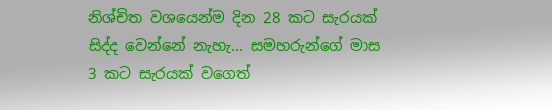නිශ්චිත වශයෙන්ම දින 28 කට සැරයක් සිද්ද වෙන්නේ නැහැ... සමහරුන්ගේ මාස 3 කට සැරයක් වගෙත්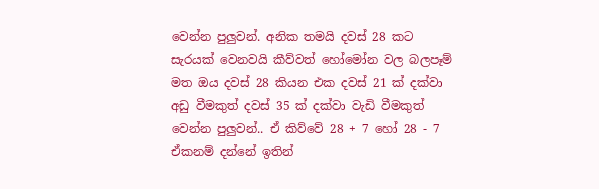වෙන්න පුලුවන්. අනික තමයි දවස් 28 කට සැරයක් වෙනවයි කීව්වත් හෝමෝන වල බලපෑම් මත ඔය දවස් 28 කියන එක දවස් 21 ක් දක්වා අඩු වීමකුත් දවස් 35 ක් දක්වා වැඩි වීමකුත් වෙන්න පුලුවන්.. ඒ කිව්වේ 28 + 7 හෝ 28 - 7 ඒකනම් දන්නේ ඉතින්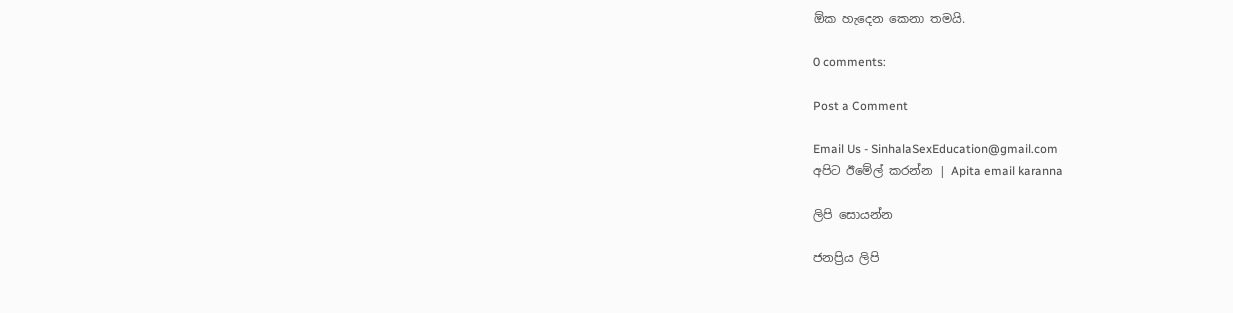ඕක හැදෙන කෙනා තමයි.

0 comments:

Post a Comment

Email Us - SinhalaSexEducation@gmail.com
අපිට ඊමේල් කරන්න | Apita email karanna

ලිපි සොයන්න

ජනප්‍රිය ලිපි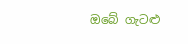ඔබේ ගැටළු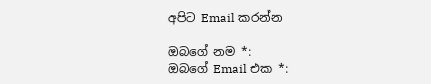අපිට Email කරන්න

ඔබගේ නම *:
ඔබගේ Email එක *: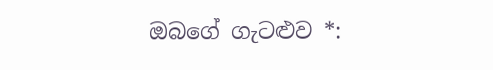ඔබගේ ගැටළුව *: